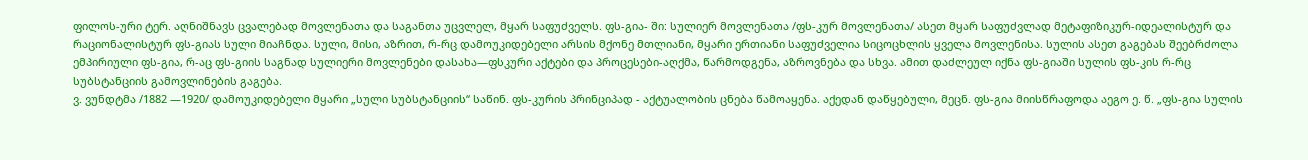ფილოს-ური ტერ. აღნიშნავს ცვალებად მოვლენათა და საგანთა უცვლელ, მყარ საფუძველს. ფს-გია- ში: სულიერ მოვლენათა /ფს-კურ მოვლენათა/ ასეთ მყარ საფუძვლად მეტაფიზიკურ-იდეალისტურ და რაციონალისტურ ფს-გიას სული მიაჩნდა. სული, მისი, აზრით, რ-რც დამოუკიდებელი არსის მქონე მთლიანი, მყარი ერთიანი საფუძველია სიცოცხლის ყველა მოვლენისა. სულის ასეთ გაგებას შეებრძოლა ემპირიული ფს-გია, რ-აც ფს-გიის საგნად სულიერი მოვლენები დასახა—ფსკური აქტები და პროცესები-აღქმა, წარმოდგენა, აზროვნება და სხვა. ამით დაძლეულ იქნა ფს-გიაში სულის ფს-კის რ-რც სუბსტანციის გამოვლინების გაგება.
ვ. ვუნდტმა /1882 —1920/ დამოუკიდებელი მყარი „სული სუბსტანციის“ საწინ. ფს-კურის პრინციპად - აქტუალობის ცნება წამოაყენა. აქედან დაწყებული, მეცნ. ფს-გია მიისწრაფოდა აეგო ე. წ. „ფს-გია სულის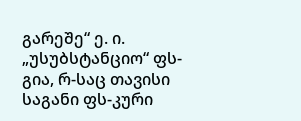გარეშე“ ე. ი. „უსუბსტანციო“ ფს-გია, რ-საც თავისი საგანი ფს-კური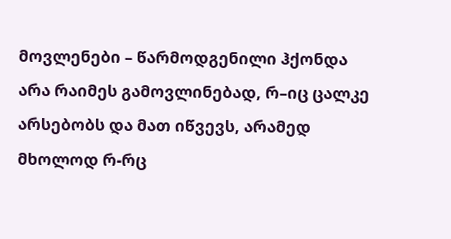მოვლენები – წარმოდგენილი ჰქონდა არა რაიმეს გამოვლინებად, რ–იც ცალკე არსებობს და მათ იწვევს, არამედ მხოლოდ რ-რც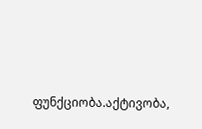ფუნქციობა.აქტივობა,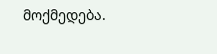მოქმედება.